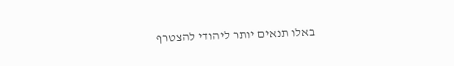באלו תנאים יותר ליהודי להצטרף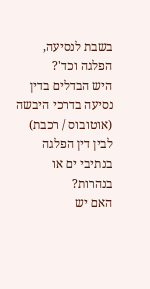בשבת לנסיעה, הפלגה וכד'?
היש הבדלים בדין נסיעה בדרכי היבשה (אוטובוס / רכבת) לבין דין הפלגה בנתיבי ים או בנהרות?
האם יש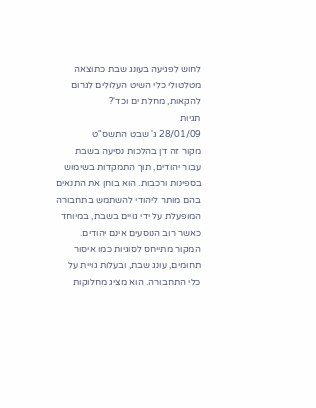לחוש לפגיעה בעונג שבת כתוצאה מטלטולי כלי השיט העלולים לגרום להקאות, מחלת ים וכד'?
תגיות
28/01/09 ג' שבט התשס"ט
מקור זה דן בהלכות נסיעה בשבת עבור יהודים, תוך התמקדות בשימוש בספינות ורכבות. הוא בוחן את התנאים בהם מותר ליהודי להשתמש בתחבורה המופעלת על ידי גויים בשבת, במיוחד כאשר רוב הנוסעים אינם יהודים. המקור מתייחס לסוגיות כמו איסור תחומים, עונג שבת, ובעלות גויית על כלי התחבורה. הוא מציג מחלוקות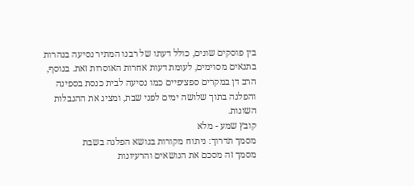בין פוסקים שונים, כולל דעתו של רבנו המתיר נסיעה בנהרות בתנאים מסוימים, לעומת דעות אחרות האוסרות זאת. בנוסף, הרב דן במקרים ספציפיים כמו נסיעה לבית כנסת בספינה והפלגה בתוך שלושה ימים לפני שבת, ומציג את ההגבלות השונות.
קובץ שמע - מלא
מסמך תדרוך: ניתוח מקורות בנושא הפלגה בשבת
מסמך זה מסכם את הנושאים והרעיונות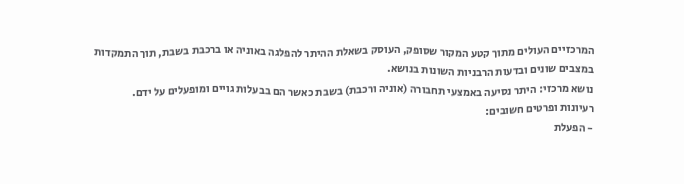המרכזיים העולים מתוך קטע המקור שסופק, העוסק בשאלת ההיתר להפלגה באוניה או ברכבת בשבת, תוך התמקדות במצבים שונים ובדעות הרבניות השונות בנושא.
נושא מרכזי: היתר נסיעה באמצעי תחבורה (אוניה ורכבת) בשבת כאשר הם בבעלות גויים ומופעלים על ידם.
רעיונות ופרטים חשובים:
- הפעלת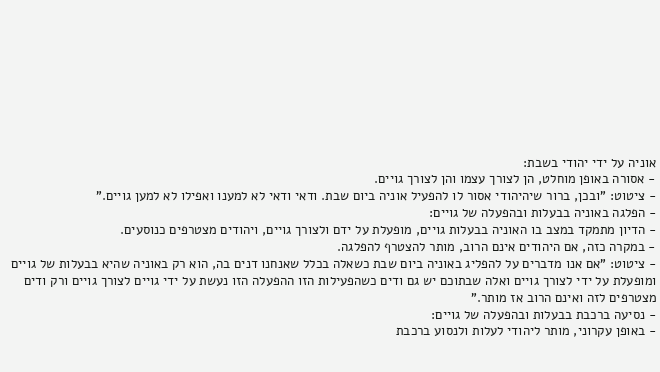אוניה על ידי יהודי בשבת:
- אסורה באופן מוחלט, הן לצורך עצמו והן לצורך גויים.
- ציטוט: "ובכן, ברור שיהיהודי אסור לו להפעיל אוניה ביום שבת. ודאי ודאי לא למענו ואפילו לא למען גויים."
- הפלגה באוניה בבעלות ובהפעלה של גויים:
- הדיון מתמקד במצב בו האוניה בבעלות גויים, מופעלת על ידם ולצורך גויים, ויהודים מצטרפים כנוסעים.
- במקרה כזה, אם היהודים אינם הרוב, מותר להצטרף להפלגה.
- ציטוט: "אם אנו מדברים על להפליג באוניה ביום שבת כשאלה בכלל שאנחנו דנים בה, הוא רק באוניה שהיא בבעלות של גויים ומופעלת על ידי לצורך גויים ואלה שבתוכם יש גם ודים כשהפעילות הזו ההפעלה הזו נעשת על ידי גויים לצורך גויים ורק ודים מצטרפים לזה ואינם הרוב אז מותר."
- נסיעה ברכבת בבעלות ובהפעלה של גויים:
- באופן עקרוני, מותר ליהודי לעלות ולנסוע ברכבת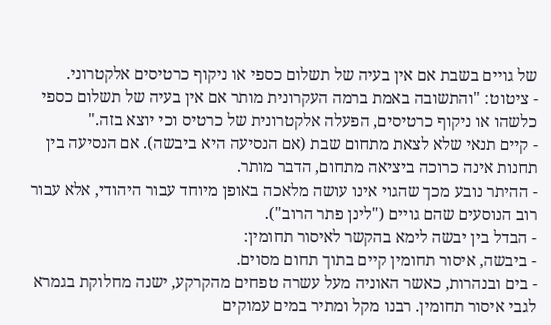של גויים בשבת אם אין בעיה של תשלום כספי או ניקוף כרטיסים אלקטרוני.
- ציטוט: "והתשובה באמת ברמה העקרונית מותר אם אין בעיה של תשלום כספי כלשהו או ניקוף כרטיסים, הפעלה אלקטרונית של כרטיס וכי יוצא בזה."
- קיים תנאי שלא לצאת מתחום שבת (אם הנסיעה היא ביבשה). אם הנסיעה בין תחנות אינה כרוכה ביציאה מתחום, הדבר מותר.
- ההיתר נובע מכך שהגוי אינו עושה מלאכה באופן מיוחד עבור היהודי, אלא עבור רוב הנוסעים שהם גויים ("לינן פתר הרוב").
- הבדל בין יבשה לימא בהקשר לאיסור תחומין:
- ביבשה, איסור תחומין קיים בתוך תחום מסוים.
- בים ובנהרות, כאשר האוניה מעל עשרה טפחים מהקרקע, ישנה מחלוקת בגמרא לגבי איסור תחומין. רבנו מקל ומתיר במים עמוקים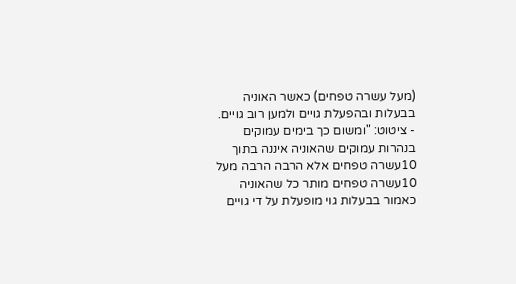(מעל עשרה טפחים) כאשר האוניה בבעלות ובהפעלת גויים ולמען רוב גויים.
- ציטוט: "ומשום כך בימים עמוקים בנהרות עמוקים שהאוניה איננה בתוך 10עשרה טפחים אלא הרבה הרבה מעל 10עשרה טפחים מותר כל שהאוניה כאמור בבעלות גוי מופעלת על די גויים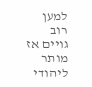למען רוב גויים אז מותר ליהודי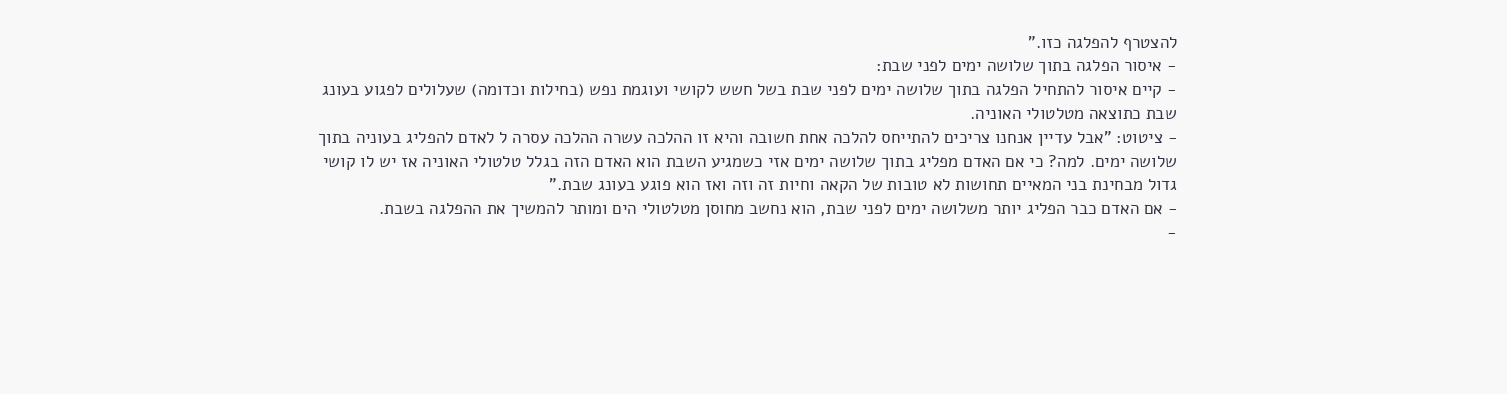להצטרף להפלגה כזו."
- איסור הפלגה בתוך שלושה ימים לפני שבת:
- קיים איסור להתחיל הפלגה בתוך שלושה ימים לפני שבת בשל חשש לקושי ועוגמת נפש (בחילות וכדומה) שעלולים לפגוע בעונג שבת כתוצאה מטלטולי האוניה.
- ציטוט: "אבל עדיין אנחנו צריכים להתייחס להלכה אחת חשובה והיא זו ההלכה עשרה ההלכה עסרה ל לאדם להפליג בעוניה בתוך שלושה ימים. למה? כי אם האדם מפליג בתוך שלושה ימים אזי כשמגיע השבת הוא האדם הזה בגלל טלטולי האוניה אז יש לו קושי גדול מבחינת בני המאיים תחושות לא טובות של הקאה וחיות זה וזה ואז הוא פוגע בעונג שבת."
- אם האדם כבר הפליג יותר משלושה ימים לפני שבת, הוא נחשב מחוסן מטלטולי הים ומותר להמשיך את ההפלגה בשבת.
-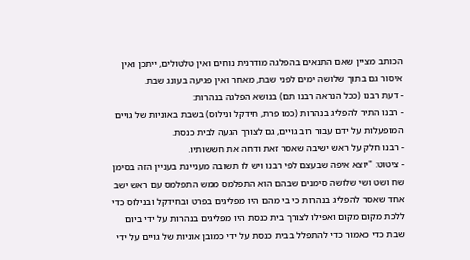הכותב מציין שאם התנאים בהפלגה מודרנית נוחים ואין טלטולים, ייתכן ואין איסור גם בתוך שלושה ימים לפני שבת, מאחר ואין פגיעה בעונג שבת.
- דעת רבנו (ככל הנראה רבנו תם) בנושא הפלגה בנהרות:
- רבנו התיר להפליג בנהרות (כמו פרת, חידקל ונילוס) בשבת באוניות של גויים המופעלות על ידם עבור רוב גויים, גם לצורך הגעה לבית כנסת.
- רבנו חלק על ראש ישיבה שאסר זאת ודחה את חששותיו.
- ציטוט: "יוצא איפה שבעצם לפי רבנו ויש לו תשובה מעניינת בעניין הזה בסימן שח ושט ושי שלושה סימנים שבהם הוא התפלמס ממש התפלמס עם ראש ישב אחד שאסר להפליג בנהרות כי בי מהם היו מפליגים בפרט ובחידקל ובנילוס כדי ללכת מקום מקום ואפילו לצורך בית כנסת היו מפליגים בנהרות על ידי ביום שבת כדי כאמור כדי להתפלל בבית כנסת על ידי כמובן אוניות של גויים על ידי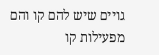גויים שיש להם קו והם מפעילות קו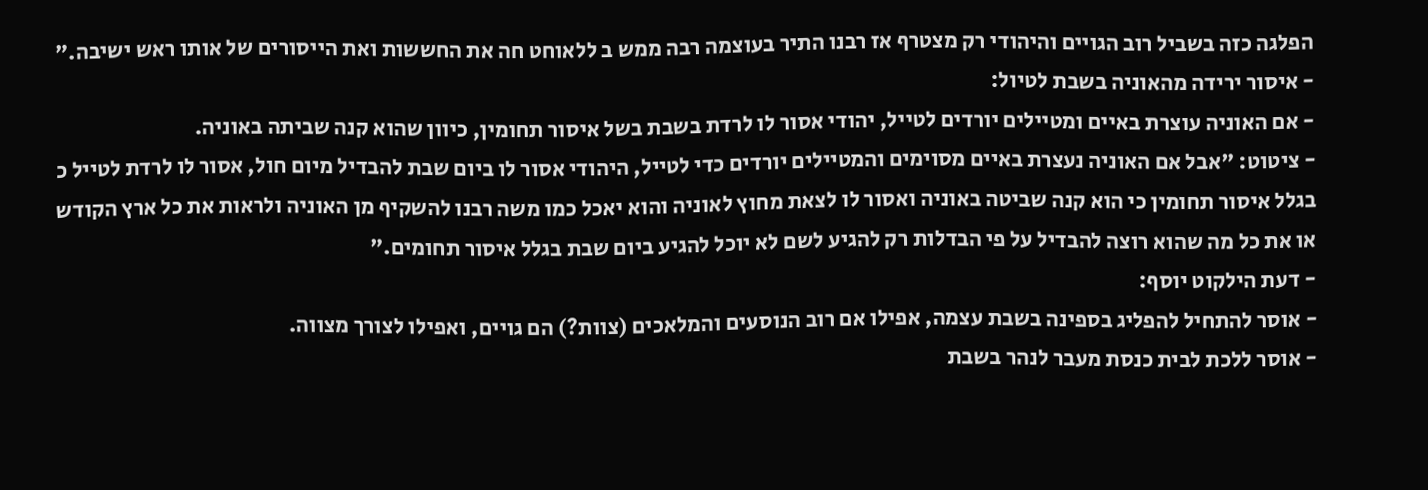הפלגה כזה בשביל רוב הגויים והיהודי רק מצטרף אז רבנו התיר בעוצמה רבה ממש ב ללאוחט חה את החששות ואת הייסורים של אותו ראש ישיבה."
- איסור ירידה מהאוניה בשבת לטיול:
- אם האוניה עוצרת באיים ומטיילים יורדים לטייל, יהודי אסור לו לרדת בשבת בשל איסור תחומין, כיוון שהוא קנה שביתה באוניה.
- ציטוט: "אבל אם האוניה נעצרת באיים מסוימים והמטיילים יורדים כדי לטייל, היהודי אסור לו ביום שבת להבדיל מיום חול, אסור לו לרדת לטייל כ בגלל איסור תחומין כי הוא קנה שביטה באוניה ואסור לו לצאת מחוץ לאוניה והוא יאכל כמו משה רבנו להשקיף מן האוניה ולראות את כל ארץ הקודש או את כל מה שהוא רוצה להבדיל על פי הבדלות רק להגיע לשם לא יוכל להגיע ביום שבת בגלל איסור תחומים."
- דעת הילקוט יוסף:
- אוסר להתחיל להפליג בספינה בשבת עצמה, אפילו אם רוב הנוסעים והמלאכים (צוות?) הם גויים, ואפילו לצורך מצווה.
- אוסר ללכת לבית כנסת מעבר לנהר בשבת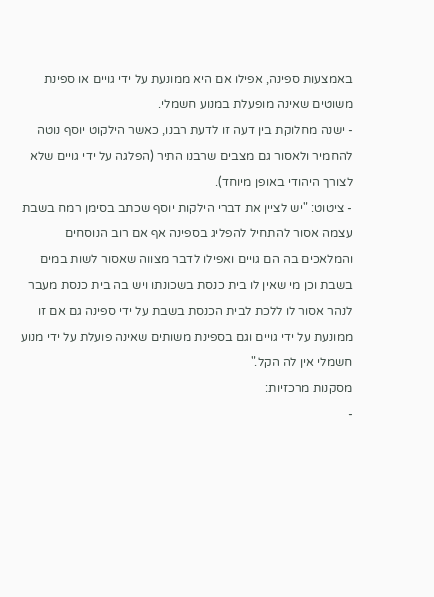באמצעות ספינה, אפילו אם היא ממונעת על ידי גויים או ספינת משוטים שאינה מופעלת במנוע חשמלי.
- ישנה מחלוקת בין דעה זו לדעת רבנו, כאשר הילקוט יוסף נוטה להחמיר ולאסור גם מצבים שרבנו התיר (הפלגה על ידי גויים שלא לצורך היהודי באופן מיוחד).
- ציטוט: "יש לציין את דברי הילקות יוסף שכתב בסימן רמח בשבת עצמה אסור להתחיל להפליג בספינה אף אם רוב הנוסחים והמלאכים בה הם גויים ואפילו לדבר מצווה שאסור לשות במים בשבת וכן מי שאין לו בית כנסת בשכונתו ויש בה בית כנסת מעבר לנהר אסור לו ללכת לבית הכנסת בשבת על ידי ספינה גם אם זו ממונעת על ידי גויים וגם בספינת משותים שאינה פועלת על ידי מנוע חשמלי אין לה הקל."
מסקנות מרכזיות:
-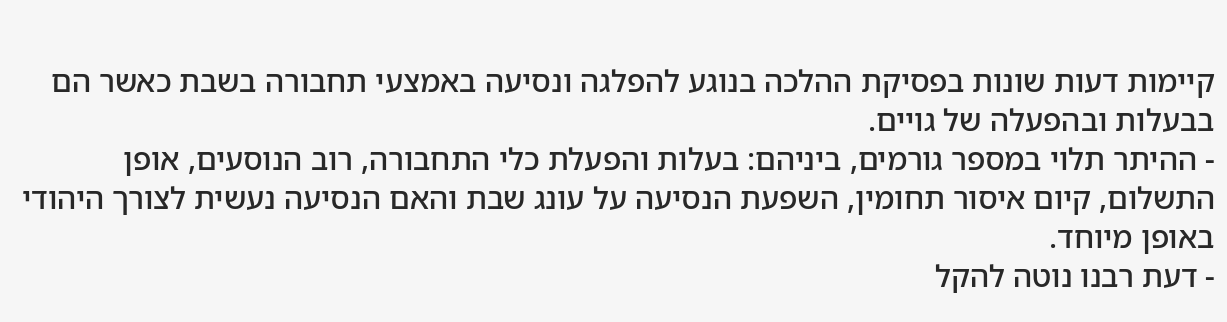קיימות דעות שונות בפסיקת ההלכה בנוגע להפלגה ונסיעה באמצעי תחבורה בשבת כאשר הם בבעלות ובהפעלה של גויים.
- ההיתר תלוי במספר גורמים, ביניהם: בעלות והפעלת כלי התחבורה, רוב הנוסעים, אופן התשלום, קיום איסור תחומין, השפעת הנסיעה על עונג שבת והאם הנסיעה נעשית לצורך היהודי באופן מיוחד.
- דעת רבנו נוטה להקל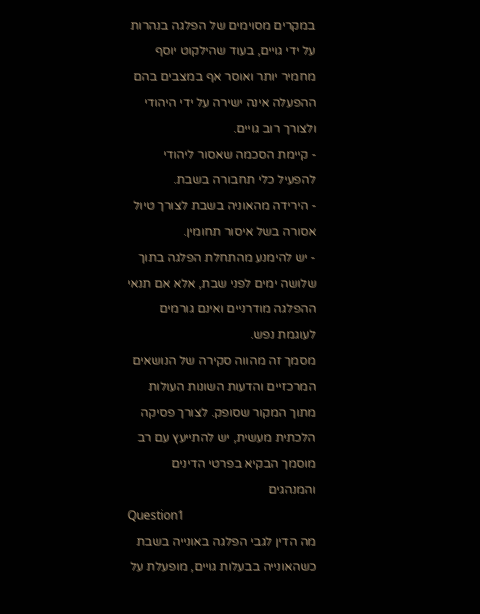במקרים מסוימים של הפלגה בנהרות על ידי גויים, בעוד שהילקוט יוסף מחמיר יותר ואוסר אף במצבים בהם ההפעלה אינה ישירה על ידי היהודי ולצורך רוב גויים.
- קיימת הסכמה שאסור ליהודי להפעיל כלי תחבורה בשבת.
- הירידה מהאוניה בשבת לצורך טיול אסורה בשל איסור תחומין.
- יש להימנע מהתחלת הפלגה בתוך שלושה ימים לפני שבת, אלא אם תנאי ההפלגה מודרניים ואינם גורמים לעוגמת נפש.
מסמך זה מהווה סקירה של הנושאים המרכזיים והדעות השונות העולות מתוך המקור שסופק. לצורך פסיקה הלכתית מעשית, יש להתייעץ עם רב מוסמך הבקיא בפרטי הדינים והמנהגים
Question1
מה הדין לגבי הפלגה באונייה בשבת כשהאונייה בבעלות גויים, מופעלת על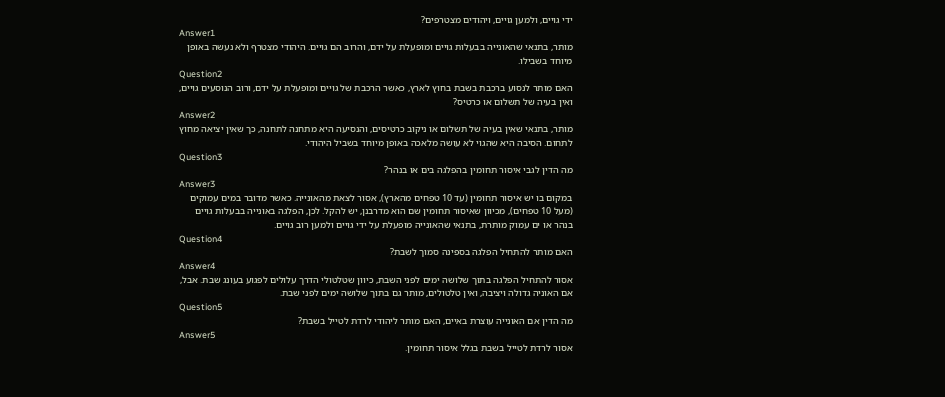ידי גויים, ולמען גויים, ויהודים מצטרפים?
Answer1
מותר, בתנאי שהאונייה בבעלות גויים ומופעלת על ידם, והרוב הם גויים. היהודי מצטרף ולא נעשה באופן מיוחד בשבילו.
Question2
האם מותר לנסוע ברכבת בשבת בחוץ לארץ, כאשר הרכבת של גויים ומופעלת על ידם, ורוב הנוסעים גויים, ואין בעיה של תשלום או כרטיס?
Answer2
מותר, בתנאי שאין בעיה של תשלום או ניקוב כרטיסים, והנסיעה היא מתחנה לתחנה, כך שאין יציאה מחוץ לתחום. הסיבה היא שהגוי לא עושה מלאכה באופן מיוחד בשביל היהודי.
Question3
מה הדין לגבי איסור תחומין בהפלגה בים או בנהר?
Answer3
במקום בו יש איסור תחומין (עד 10 טפחים מהארץ), אסור לצאת מהאונייה. כאשר מדובר במים עמוקים (מעל 10 טפחים), מכיוון שאיסור תחומין שם הוא מדרבנן, יש להקל. לכן, הפלגה באונייה בבעלות גויים בנהר או ים עמוק מותרת, בתנאי שהאונייה מופעלת על ידי גויים ולמען רוב גויים.
Question4
האם מותר להתחיל הפלגה בספינה סמוך לשבת?
Answer4
אסור להתחיל הפלגה בתוך שלושה ימים לפני השבת, כיוון שטלטולי הדרך עלולים לפגוע בעונג שבת. אבל, אם האוניה גדולה ויציבה, ואין טלטולים, מותר גם בתוך שלושה ימים לפני שבת.
Question5
מה הדין אם האונייה עוצרת באיים, האם מותר ליהודי לרדת לטייל בשבת?
Answer5
אסור לרדת לטייל בשבת בגלל איסור תחומין.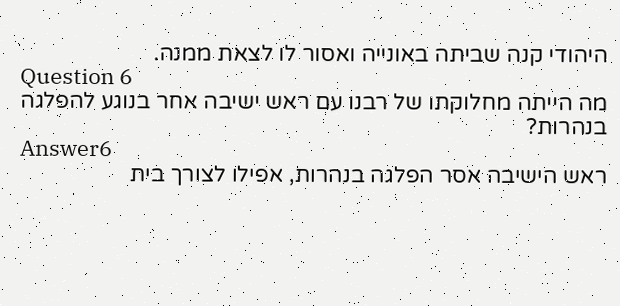היהודי קנה שביתה באונייה ואסור לו לצאת ממנה.
Question 6
מה הייתה מחלוקתו של רבנו עם ראש ישיבה אחר בנוגע להפלגה בנהרות?
Answer6
ראש הישיבה אסר הפלגה בנהרות, אפילו לצורך בית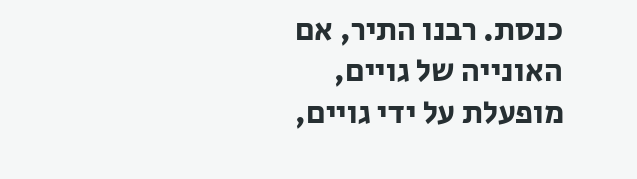כנסת. רבנו התיר, אם האונייה של גויים, מופעלת על ידי גויים,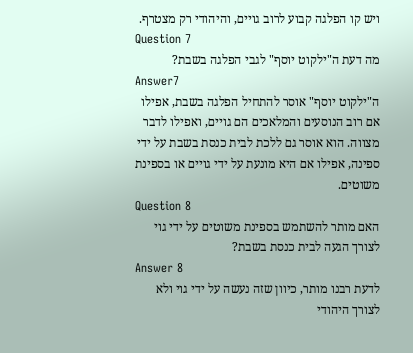ויש קו הפלגה קבוע לרוב גויים, והיהודי רק מצטרף.
Question 7
מה דעת ה"ילקוט יוסף" לגבי הפלגה בשבת?
Answer7
ה"ילקוט יוסף" אוסר להתחיל הפלגה בשבת, אפילו אם רוב הנוסעים והמלאכים הם גויים, ואפילו לדבר מצווה. הוא אוסר גם ללכת לבית כנסת בשבת על ידי ספינה, אפילו אם היא מונעת על ידי גויים או בספינת משוטים.
Question 8
האם מותר להשתמש בספינת משוטים על ידי גוי לצורך הגעה לבית כנסת בשבת?
Answer 8
לדעת רבנו מותר, כיוון שזה נעשה על ידי גוי ולא לצורך היהודי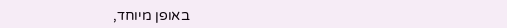באופן מיוחד,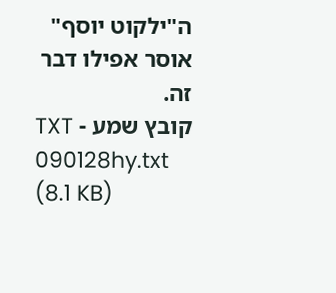ה"ילקוט יוסף" אוסר אפילו דבר זה.
קובץ שמע - TXT
090128hy.txt
(8.1 KB)